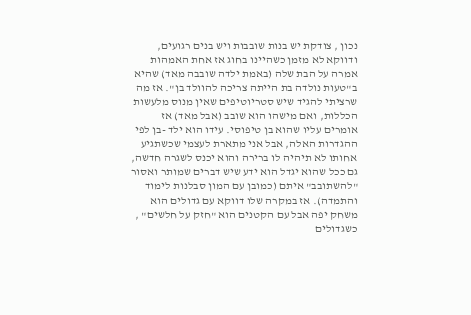נכון , צודקת יש בנות שובבות ויש בנים רגועים, ודווקא לא מזמן כשהיינו בחוג אז אחת האמהות אמרה על הבת שלה (באמת ילדה שובבה מאד) שהיא ב"טעות נולדה בת הייתה צריכה להוולד בן". אז מה שרציתי להגיד שיש סטריוטיפים שאין מנוס מלעשות הכללות, ואם מישהו הוא שובב (אבל מאד) אז אומרים עליו שהוא בן טיפוסי. עידו הוא ילד -בן לפי ההגדרות האלה, אבל אני מתארת לעצמי שכשתגיע אחותו לא תיהיה לו ברירה והוא יכנס לשגרה חדשה, גם ככל שהוא יגדל הוא ידע שיש דברים שמותר ואסור "להשתובב" איתם (כמובן עם המון סבלנות לימוד והתמדה). אז במקרה שלו דווקא עם גדולים הוא משחק יפה אבל עם הקטנים הוא "חזק על חלשים" , כשגדולים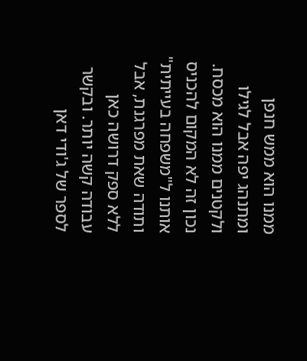ממנו הוא ממש חנפן ומתנהג יפה אבל לגילו ולקטנים ממנו הוא מכסח. נכון זה לא המקום להכניס אותנו ל"משפחה בעייתית" ותודה שאת מפרגנת, אבל ללא ספק דרושה כאן עבודה קשה יותר. ובקשר לספר של ג'ודי דאן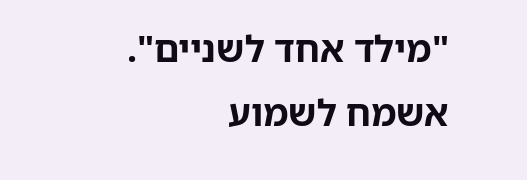"מילד אחד לשניים". אשמח לשמוע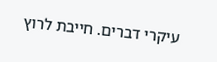עיקרי דברים. חייבת לרוץ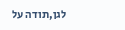לגן,תודה על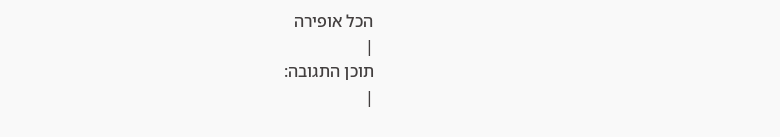הכל אופירה
|
תוכן התגובה:
|